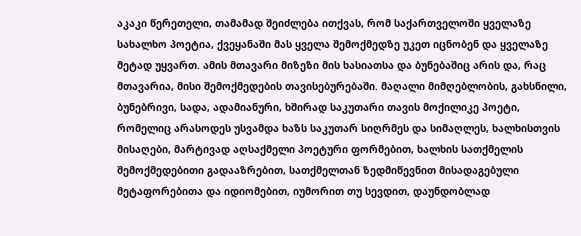აკაკი წერეთელი, თამამად შეიძლება ითქვას, რომ საქართველოში ყველაზე სახალხო პოეტია, ქვეყანაში მას ყველა შემოქმედზე უკეთ იცნობენ და ყველაზე მეტად უყვართ. ამის მთავარი მიზეზი მის ხასიათსა და ბუნებაშიც არის და, რაც მთავარია, მისი შემოქმედების თავისებურებაში. მაღალი მიმღებლობის, გახსნილი, ბუნებრივი, სადა, ადამიანური, ხშირად საკუთარი თავის მოქილიკე პოეტი, რომელიც არასოდეს უსვამდა ხაზს საკუთარ სიღრმეს და სიმაღლეს, ხალხისთვის მისაღები, მარტივად აღსაქმელი პოეტური ფორმებით, ხალხის სათქმელის შემოქმედებითი გადააზრებით, სათქმელთან ზედმიწევნით მისადაგებული მეტაფორებითა და იდიომებით, იუმორით თუ სევდით, დაუნდობლად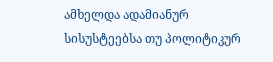ამხელდა ადამიანურ სისუსტეებსა თუ პოლიტიკურ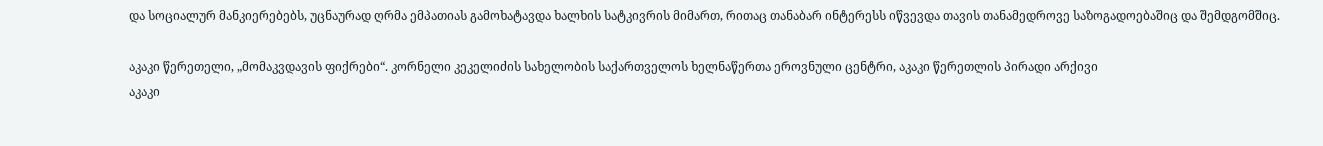და სოციალურ მანკიერებებს, უცნაურად ღრმა ემპათიას გამოხატავდა ხალხის სატკივრის მიმართ, რითაც თანაბარ ინტერესს იწვევდა თავის თანამედროვე საზოგადოებაშიც და შემდგომშიც.

აკაკი წერეთელი, „მომაკვდავის ფიქრები“. კორნელი კეკელიძის სახელობის საქართველოს ხელნაწერთა ეროვნული ცენტრი, აკაკი წერეთლის პირადი არქივი
აკაკი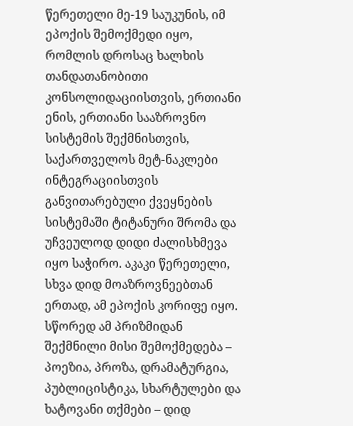წერეთელი მე-19 საუკუნის, იმ ეპოქის შემოქმედი იყო, რომლის დროსაც ხალხის თანდათანობითი კონსოლიდაციისთვის, ერთიანი ენის, ერთიანი სააზროვნო სისტემის შექმნისთვის, საქართველოს მეტ-ნაკლები ინტეგრაციისთვის განვითარებული ქვეყნების სისტემაში ტიტანური შრომა და უჩვეულოდ დიდი ძალისხმევა იყო საჭირო. აკაკი წერეთელი, სხვა დიდ მოაზროვნეებთან ერთად, ამ ეპოქის კორიფე იყო. სწორედ ამ პრიზმიდან შექმნილი მისი შემოქმედება – პოეზია, პროზა, დრამატურგია, პუბლიცისტიკა, სხარტულები და ხატოვანი თქმები – დიდ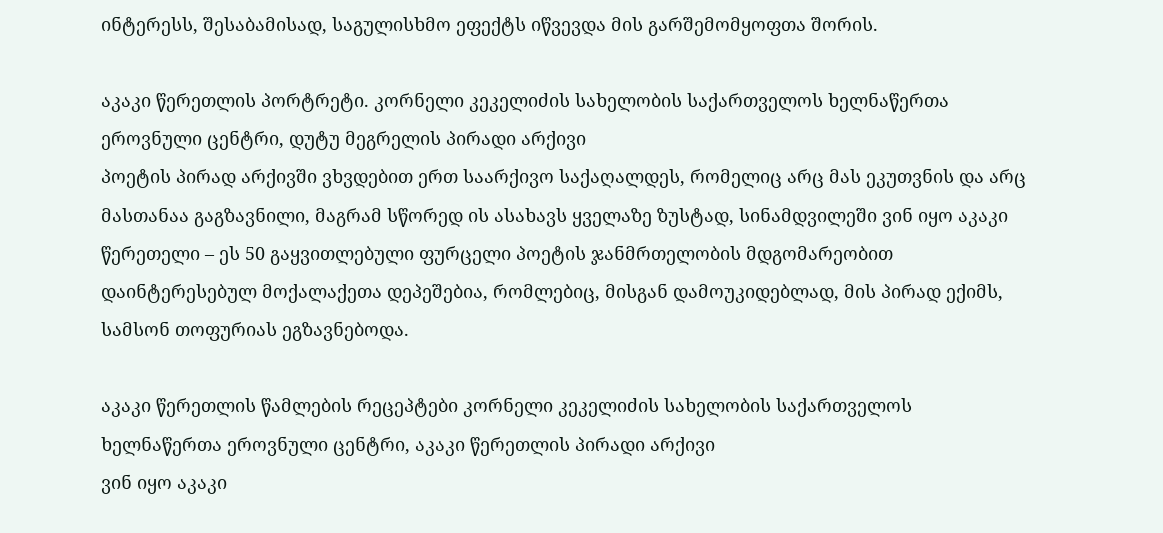ინტერესს, შესაბამისად, საგულისხმო ეფექტს იწვევდა მის გარშემომყოფთა შორის.

აკაკი წერეთლის პორტრეტი. კორნელი კეკელიძის სახელობის საქართველოს ხელნაწერთა ეროვნული ცენტრი, დუტუ მეგრელის პირადი არქივი
პოეტის პირად არქივში ვხვდებით ერთ საარქივო საქაღალდეს, რომელიც არც მას ეკუთვნის და არც მასთანაა გაგზავნილი, მაგრამ სწორედ ის ასახავს ყველაზე ზუსტად, სინამდვილეში ვინ იყო აკაკი წერეთელი – ეს 50 გაყვითლებული ფურცელი პოეტის ჯანმრთელობის მდგომარეობით დაინტერესებულ მოქალაქეთა დეპეშებია, რომლებიც, მისგან დამოუკიდებლად, მის პირად ექიმს, სამსონ თოფურიას ეგზავნებოდა.

აკაკი წერეთლის წამლების რეცეპტები კორნელი კეკელიძის სახელობის საქართველოს ხელნაწერთა ეროვნული ცენტრი, აკაკი წერეთლის პირადი არქივი
ვინ იყო აკაკი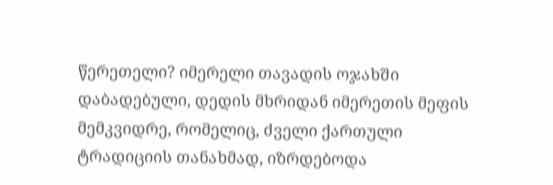წერეთელი? იმერელი თავადის ოჯახში დაბადებული, დედის მხრიდან იმერეთის მეფის მემკვიდრე, რომელიც, ძველი ქართული ტრადიციის თანახმად, იზრდებოდა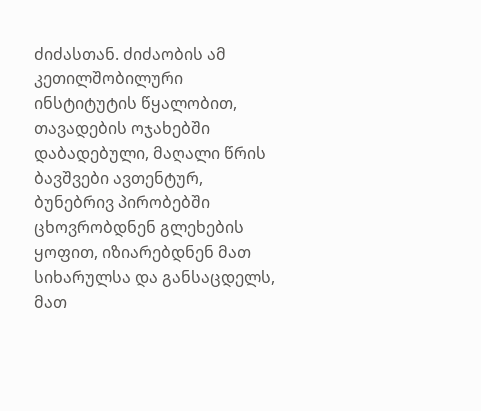ძიძასთან. ძიძაობის ამ კეთილშობილური ინსტიტუტის წყალობით, თავადების ოჯახებში დაბადებული, მაღალი წრის ბავშვები ავთენტურ, ბუნებრივ პირობებში ცხოვრობდნენ გლეხების ყოფით, იზიარებდნენ მათ სიხარულსა და განსაცდელს, მათ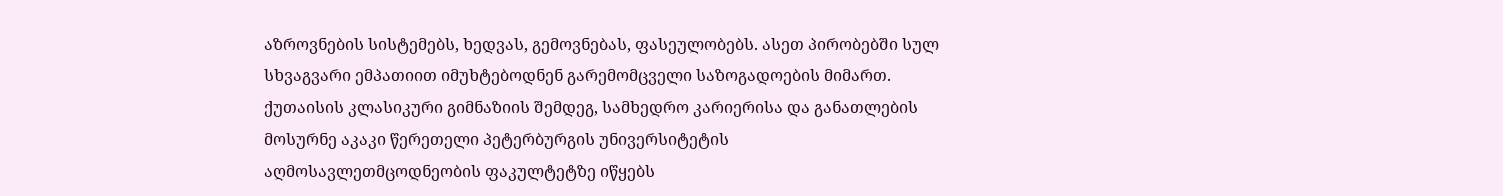აზროვნების სისტემებს, ხედვას, გემოვნებას, ფასეულობებს. ასეთ პირობებში სულ სხვაგვარი ემპათიით იმუხტებოდნენ გარემომცველი საზოგადოების მიმართ. ქუთაისის კლასიკური გიმნაზიის შემდეგ, სამხედრო კარიერისა და განათლების მოსურნე აკაკი წერეთელი პეტერბურგის უნივერსიტეტის აღმოსავლეთმცოდნეობის ფაკულტეტზე იწყებს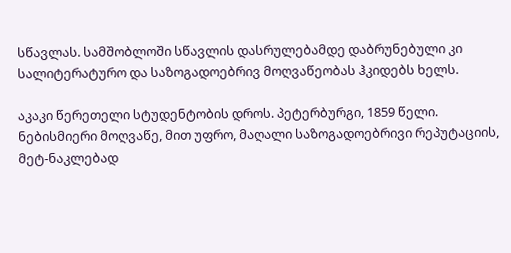სწავლას. სამშობლოში სწავლის დასრულებამდე დაბრუნებული კი სალიტერატურო და საზოგადოებრივ მოღვაწეობას ჰკიდებს ხელს.

აკაკი წერეთელი სტუდენტობის დროს. პეტერბურგი, 1859 წელი.
ნებისმიერი მოღვაწე, მით უფრო, მაღალი საზოგადოებრივი რეპუტაციის, მეტ-ნაკლებად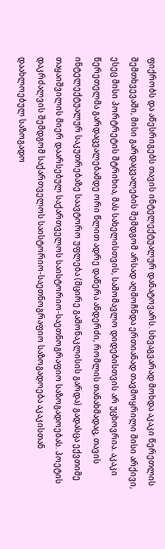ფიქრობს და აწესრიგებს თავის ინტელექტუალურ დანატოვარს. სხვაგვარად მოხდა აკაკი წერეთლის შემთხვევაში, მისი გარდაცვალების შემდგომ არსად აღმოჩნდა ერთიანად თავმოყრილი მისი არქივი, ესეც მისი პორტრეტის შტრიხია, მას სახელისთვის, სამომავლო დიდებისთვის არ უცხოვრია. აკაკი წერეთელმა გარდაცვალებამდე ორი წლით ადრე დაწერა ანდერძი, რომლის თანახმადაც, თავის ინტელექტუალურ საკუთრებაზე საავტორო უფლება (მცირე გამონაკლისის გარდა) გადასცა ექვთიმე თაყაიშვილის მიერ დაარსებულ საქართველოს საისტორიო-საეთნოგრაფიო საზოგადოებას. პოეტის დაკრძალვის შემდგომ საქართველოს საისტორიო-საეთნოგრაფიო საზოგადოება აკაკისთან დაახლოებულ საზოგადო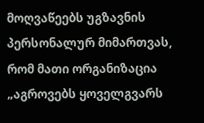მოღვაწეებს უგზავნის პერსონალურ მიმართვას, რომ მათი ორგანიზაცია „აგროვებს ყოველგვარს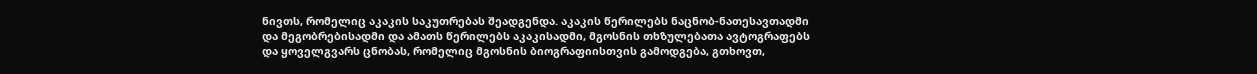ნივთს, რომელიც აკაკის საკუთრებას შეადგენდა. აკაკის წერილებს ნაცნობ-ნათესავთადმი და მეგობრებისადმი და ამათს წერილებს აკაკისადმი, მგოსნის თხზულებათა ავტოგრაფებს და ყოველგვარს ცნობას, რომელიც მგოსნის ბიოგრაფიისთვის გამოდგება, გთხოვთ,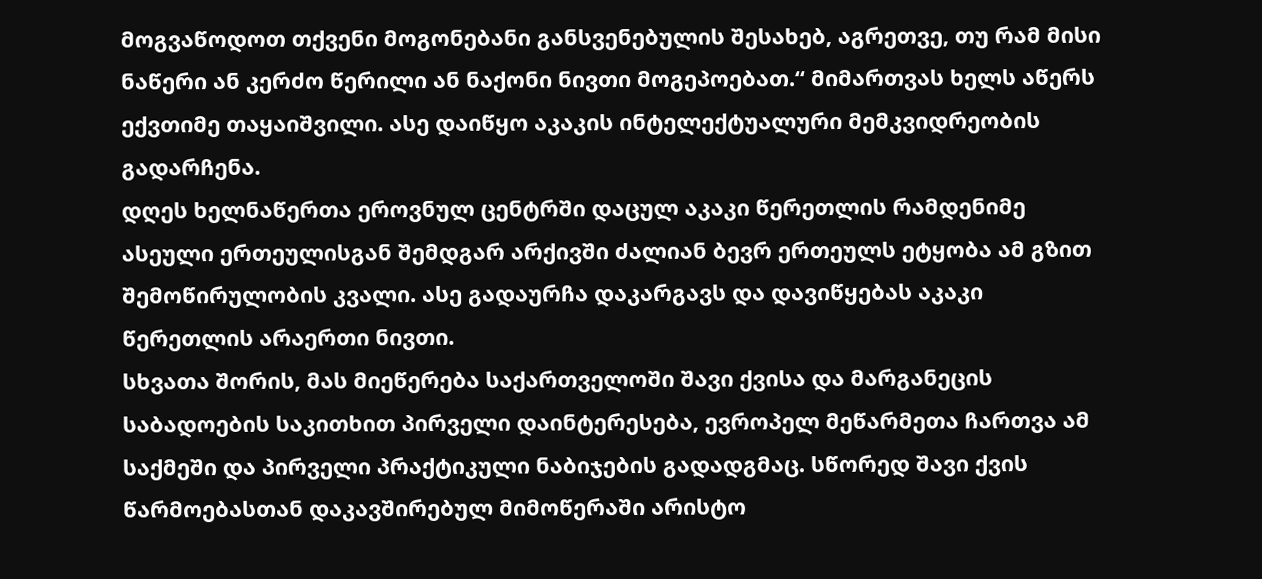მოგვაწოდოთ თქვენი მოგონებანი განსვენებულის შესახებ, აგრეთვე, თუ რამ მისი ნაწერი ან კერძო წერილი ან ნაქონი ნივთი მოგეპოებათ.“ მიმართვას ხელს აწერს ექვთიმე თაყაიშვილი. ასე დაიწყო აკაკის ინტელექტუალური მემკვიდრეობის გადარჩენა.
დღეს ხელნაწერთა ეროვნულ ცენტრში დაცულ აკაკი წერეთლის რამდენიმე ასეული ერთეულისგან შემდგარ არქივში ძალიან ბევრ ერთეულს ეტყობა ამ გზით შემოწირულობის კვალი. ასე გადაურჩა დაკარგავს და დავიწყებას აკაკი წერეთლის არაერთი ნივთი.
სხვათა შორის, მას მიეწერება საქართველოში შავი ქვისა და მარგანეცის საბადოების საკითხით პირველი დაინტერესება, ევროპელ მეწარმეთა ჩართვა ამ საქმეში და პირველი პრაქტიკული ნაბიჯების გადადგმაც. სწორედ შავი ქვის წარმოებასთან დაკავშირებულ მიმოწერაში არისტო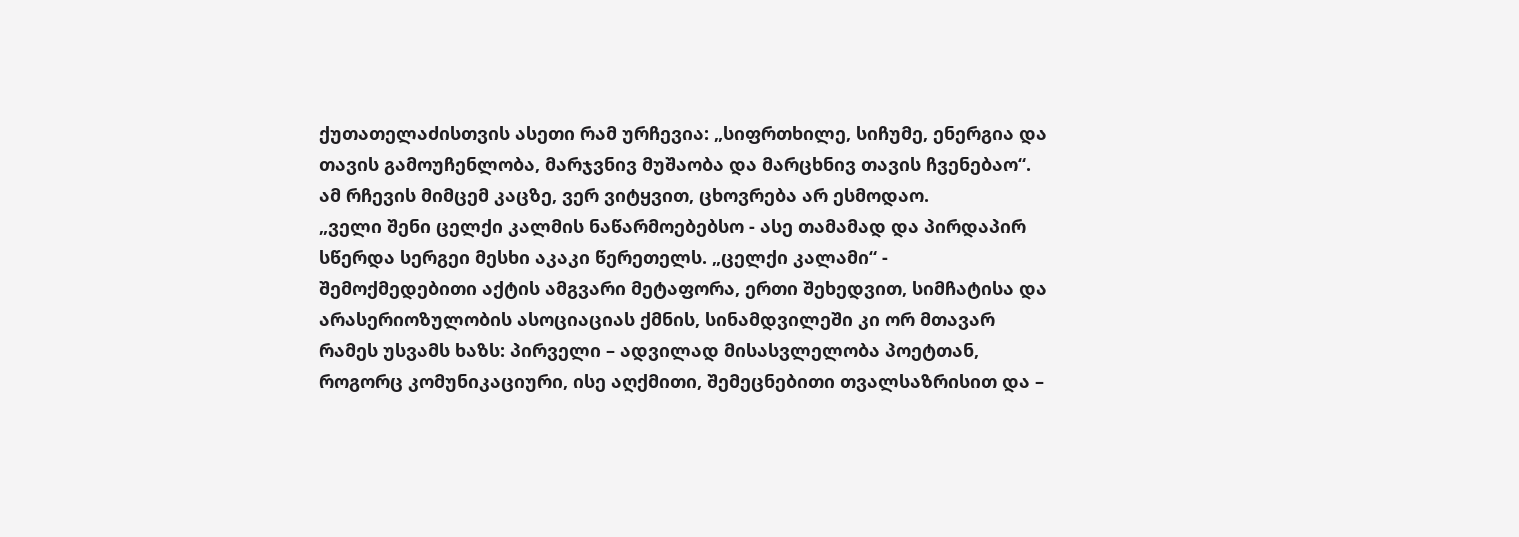ქუთათელაძისთვის ასეთი რამ ურჩევია: „სიფრთხილე, სიჩუმე, ენერგია და თავის გამოუჩენლობა, მარჯვნივ მუშაობა და მარცხნივ თავის ჩვენებაო“. ამ რჩევის მიმცემ კაცზე, ვერ ვიტყვით, ცხოვრება არ ესმოდაო.
„ველი შენი ცელქი კალმის ნაწარმოებებსო - ასე თამამად და პირდაპირ სწერდა სერგეი მესხი აკაკი წერეთელს. „ცელქი კალამი“ - შემოქმედებითი აქტის ამგვარი მეტაფორა, ერთი შეხედვით, სიმჩატისა და არასერიოზულობის ასოციაციას ქმნის, სინამდვილეში კი ორ მთავარ რამეს უსვამს ხაზს: პირველი – ადვილად მისასვლელობა პოეტთან, როგორც კომუნიკაციური, ისე აღქმითი, შემეცნებითი თვალსაზრისით და –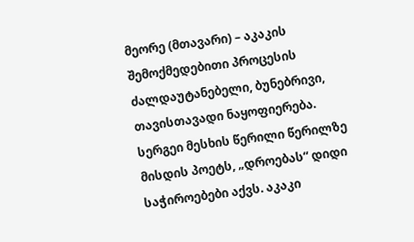მეორე (მთავარი) – აკაკის შემოქმედებითი პროცესის ძალდაუტანებელი, ბუნებრივი, თავისთავადი ნაყოფიერება. სერგეი მესხის წერილი წერილზე მისდის პოეტს, „დროებას“ დიდი საჭიროებები აქვს. აკაკი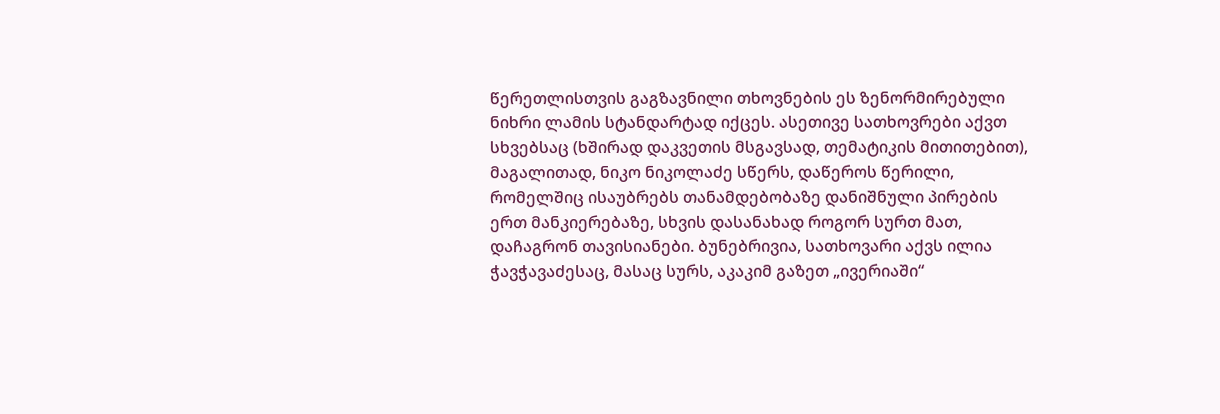წერეთლისთვის გაგზავნილი თხოვნების ეს ზენორმირებული ნიხრი ლამის სტანდარტად იქცეს. ასეთივე სათხოვრები აქვთ სხვებსაც (ხშირად დაკვეთის მსგავსად, თემატიკის მითითებით), მაგალითად, ნიკო ნიკოლაძე სწერს, დაწეროს წერილი, რომელშიც ისაუბრებს თანამდებობაზე დანიშნული პირების ერთ მანკიერებაზე, სხვის დასანახად როგორ სურთ მათ, დაჩაგრონ თავისიანები. ბუნებრივია, სათხოვარი აქვს ილია ჭავჭავაძესაც, მასაც სურს, აკაკიმ გაზეთ „ივერიაში“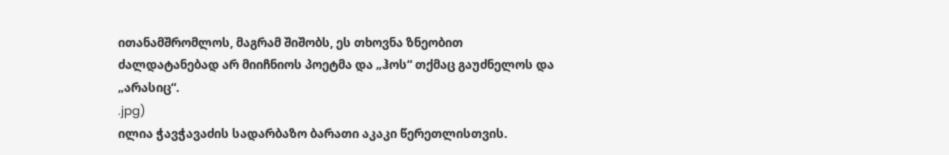ითანამშრომლოს, მაგრამ შიშობს, ეს თხოვნა ზნეობით ძალდატანებად არ მიიჩნიოს პოეტმა და „ჰოს“ თქმაც გაუძნელოს და „არასიც“.
.jpg)
ილია ჭავჭავაძის სადარბაზო ბარათი აკაკი წერეთლისთვის.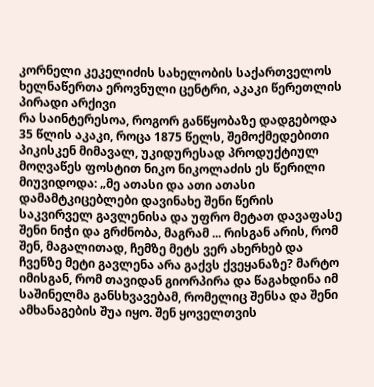კორნელი კეკელიძის სახელობის საქართველოს ხელნაწერთა ეროვნული ცენტრი, აკაკი წერეთლის პირადი არქივი
რა საინტერესოა, როგორ განწყობაზე დადგებოდა 35 წლის აკაკი, როცა 1875 წელს, შემოქმედებითი პიკისკენ მიმავალ, უკიდურესად პროდუქტიულ მოღვაწეს ფოსტით ნიკო ნიკოლაძის ეს წერილი მიუვიდოდა: „მე ათასი და ათი ათასი დამამტკიცებლები დავინახე შენი წერის საკვირველ გავლენისა და უფრო მეტათ დავაფასე შენი ნიჭი და გრძნობა, მაგრამ ... რისგან არის, რომ შენ, მაგალითად, ჩემზე მეტს ვერ ახერხებ და ჩვენზე მეტი გავლენა არა გაქვს ქვეყანაზე? მარტო იმისგან, რომ თავიდან გიორპირა და წაგახდინა იმ საშინელმა განსხვავებამ, რომელიც შენსა და შენი ამხანაგების შუა იყო. შენ ყოველთვის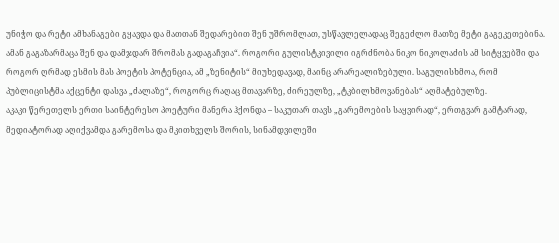უნიჭო და რეტი ამხანაგები გყავდა და მათთან შედარებით შენ უშრომლათ, უსწავლელადაც შეგეძლო მათზე მეტი გაგეკეთებინა. ამან გაგაზარმაცა შენ და დამჯდარ შრომას გადაგაჩვია“. როგორი გულისტკივილი იგრძნობა ნიკო ნიკოლაძის ამ სიტყვებში და როგორ ღრმად ესმის მას პოეტის პოტენცია, ამ „ზენიტის“ მიუხედავად, მაინც არარეალიზებული. საგულისხმოა, რომ პუბლიცისტმა აქცენტი დასვა „ძალაზე“, როგორც რაღაც მთავარზე, ძირეულზე, „ტკბილხმოვანებას“ აღმატებულზე.
აკაკი წერეთელს ერთი საინტერესო პოეტური მანერა ჰქონდა – საკუთარ თავს „გარემოების საყვირად“, ერთგვარ გამტარად, მედიატორად აღიქვამდა გარემოსა და მკითხველს შორის, სინამდვილეში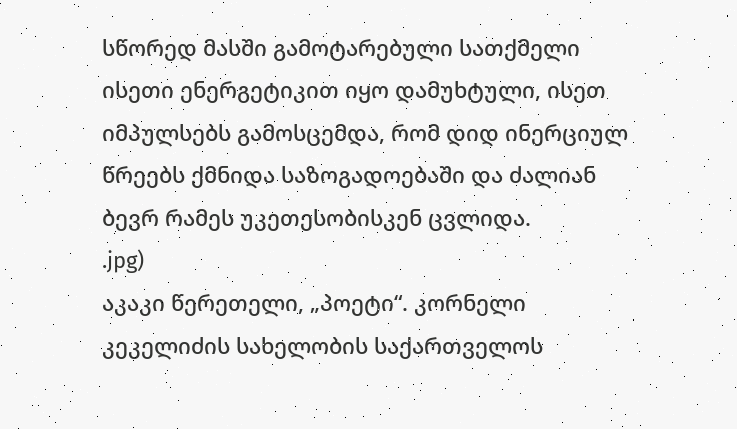სწორედ მასში გამოტარებული სათქმელი ისეთი ენერგეტიკით იყო დამუხტული, ისეთ იმპულსებს გამოსცემდა, რომ დიდ ინერციულ წრეებს ქმნიდა საზოგადოებაში და ძალიან ბევრ რამეს უკეთესობისკენ ცვლიდა.
.jpg)
აკაკი წერეთელი, „პოეტი“. კორნელი კეკელიძის სახელობის საქართველოს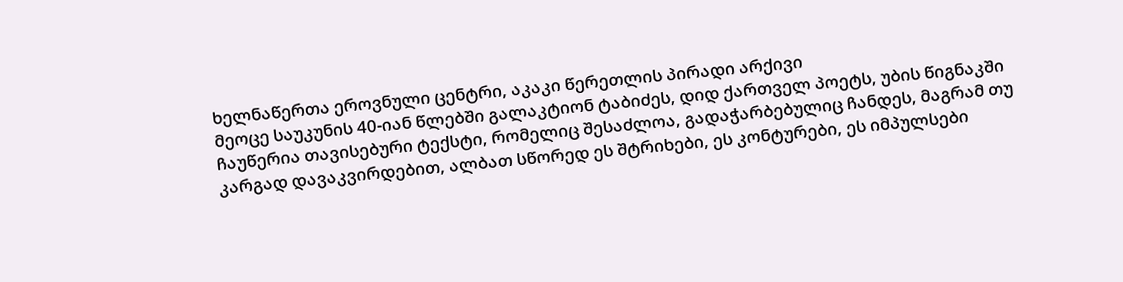ხელნაწერთა ეროვნული ცენტრი, აკაკი წერეთლის პირადი არქივი
მეოცე საუკუნის 40-იან წლებში გალაკტიონ ტაბიძეს, დიდ ქართველ პოეტს, უბის წიგნაკში ჩაუწერია თავისებური ტექსტი, რომელიც შესაძლოა, გადაჭარბებულიც ჩანდეს, მაგრამ თუ კარგად დავაკვირდებით, ალბათ სწორედ ეს შტრიხები, ეს კონტურები, ეს იმპულსები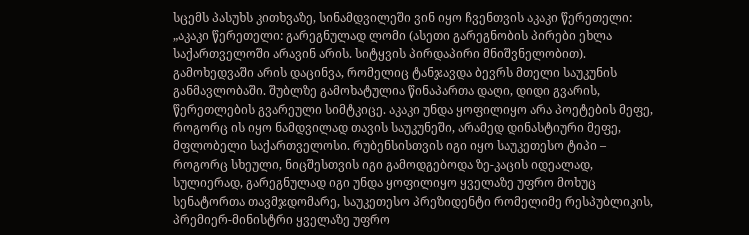სცემს პასუხს კითხვაზე, სინამდვილეში ვინ იყო ჩვენთვის აკაკი წერეთელი: „აკაკი წერეთელი: გარეგნულად ლომი (ასეთი გარეგნობის პირები ეხლა საქართველოში არავინ არის. სიტყვის პირდაპირი მნიშვნელობით). გამოხედვაში არის დაცინვა, რომელიც ტანჯავდა ბევრს მთელი საუკუნის განმავლობაში. შუბლზე გამოხატულია წინაპართა დაღი, დიდი გვარის, წერეთლების გვარეული სიმტკიცე. აკაკი უნდა ყოფილიყო არა პოეტების მეფე, როგორც ის იყო ნამდვილად თავის საუკუნეში, არამედ დინასტიური მეფე, მფლობელი საქართველოსი. რუბენსისთვის იგი იყო საუკეთესო ტიპი – როგორც სხეული, ნიცშესთვის იგი გამოდგებოდა ზე-კაცის იდეალად, სულიერად, გარეგნულად იგი უნდა ყოფილიყო ყველაზე უფრო მოხუც სენატორთა თავმჯდომარე, საუკეთესო პრეზიდენტი რომელიმე რესპუბლიკის, პრემიერ-მინისტრი ყველაზე უფრო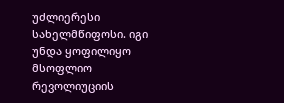უძლიერესი სახელმწიფოსი. იგი უნდა ყოფილიყო მსოფლიო რევოლიუციის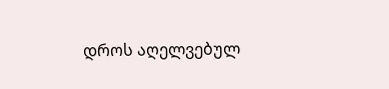დროს აღელვებულ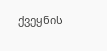ქვეყნის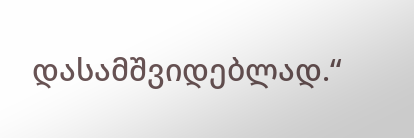დასამშვიდებლად.“